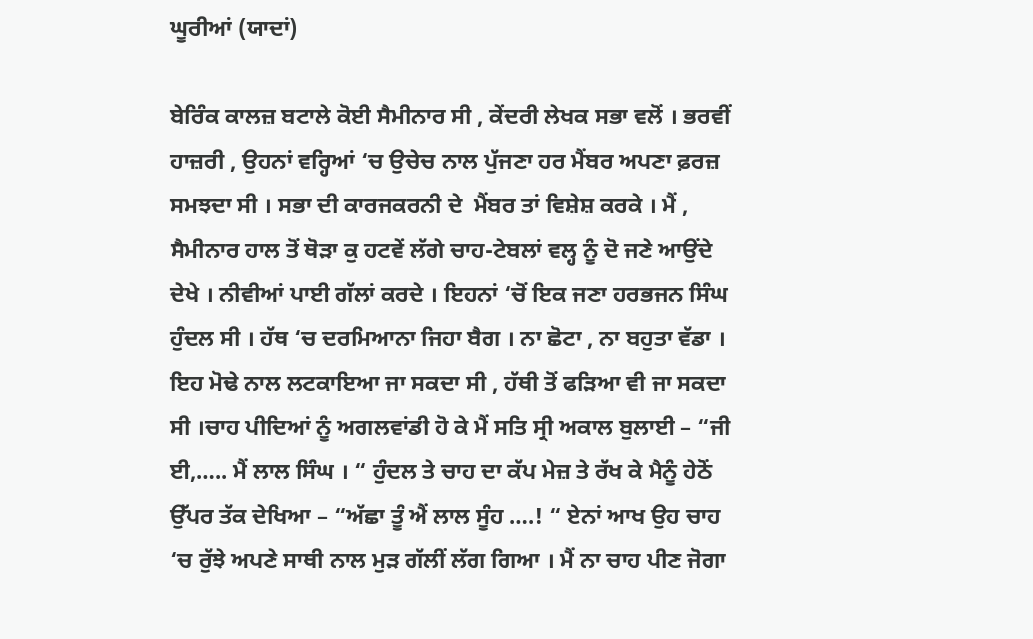ਘੂਰੀਆਂ (ਯਾਦਾਂ)

ਬੇਰਿੰਕ ਕਾਲਜ਼ ਬਟਾਲੇ ਕੋਈ ਸੈਮੀਨਾਰ ਸੀ , ਕੇਂਦਰੀ ਲੇਖਕ ਸਭਾ ਵਲੋਂ । ਭਰਵੀਂ ਹਾਜ਼ਰੀ , ਉਹਨਾਂ ਵਰ੍ਹਿਆਂ ‘ਚ ਉਚੇਚ ਨਾਲ ਪੁੱਜਣਾ ਹਰ ਮੈਂਬਰ ਅਪਣਾ ਫ਼ਰਜ਼ ਸਮਝਦਾ ਸੀ । ਸਭਾ ਦੀ ਕਾਰਜਕਰਨੀ ਦੇ  ਮੈਂਬਰ ਤਾਂ ਵਿਸ਼ੇਸ਼ ਕਰਕੇ । ਮੈਂ , ਸੈਮੀਨਾਰ ਹਾਲ ਤੋਂ ਥੋੜਾ ਕੁ ਹਟਵੇਂ ਲੱਗੇ ਚਾਹ-ਟੇਬਲਾਂ ਵਲ੍ਹ ਨੂੰ ਦੋ ਜਣੇ ਆਉਂਦੇ ਦੇਖੇ । ਨੀਵੀਆਂ ਪਾਈ ਗੱਲਾਂ ਕਰਦੇ । ਇਹਨਾਂ ‘ਚੋਂ ਇਕ ਜਣਾ ਹਰਭਜਨ ਸਿੰਘ ਹੁੰਦਲ ਸੀ । ਹੱਥ ‘ਚ ਦਰਮਿਆਨਾ ਜਿਹਾ ਬੈਗ । ਨਾ ਛੋਟਾ , ਨਾ ਬਹੁਤਾ ਵੱਡਾ । ਇਹ ਮੋਢੇ ਨਾਲ ਲਟਕਾਇਆ ਜਾ ਸਕਦਾ ਸੀ , ਹੱਥੀ ਤੋਂ ਫੜਿਆ ਵੀ ਜਾ ਸਕਦਾ ਸੀ ।ਚਾਹ ਪੀਦਿਆਂ ਨੂੰ ਅਗਲਵਾਂਡੀ ਹੋ ਕੇ ਮੈਂ ਸਤਿ ਸ੍ਰੀ ਅਕਾਲ ਬੁਲਾਈ – “ਜੀ ਈ,….. ਮੈਂ ਲਾਲ ਸਿੰਘ । “ ਹੁੰਦਲ ਤੇ ਚਾਹ ਦਾ ਕੱਪ ਮੇਜ਼ ਤੇ ਰੱਖ ਕੇ ਮੈਨੂੰ ਹੇਠੋਂ ਉੱਪਰ ਤੱਕ ਦੇਖਿਆ – “ਅੱਛਾ ਤੂੰ ਐਂ ਲਾਲ ਸੂੰਹ ….! “ ਏਨਾਂ ਆਖ ਉਹ ਚਾਹ ‘ਚ ਰੁੱਝੇ ਅਪਣੇ ਸਾਥੀ ਨਾਲ ਮੁੜ ਗੱਲੀਂ ਲੱਗ ਗਿਆ । ਮੈਂ ਨਾ ਚਾਹ ਪੀਣ ਜੋਗਾ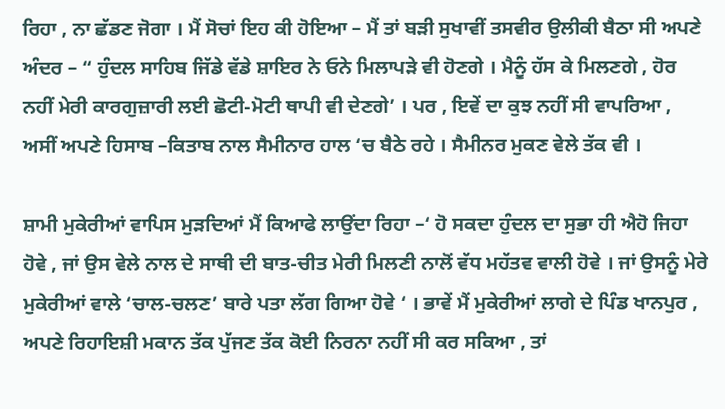ਰਿਹਾ , ਨਾ ਛੱਡਣ ਜੋਗਾ । ਮੈਂ ਸੋਚਾਂ ਇਹ ਕੀ ਹੋਇਆ – ਮੈਂ ਤਾਂ ਬੜੀ ਸੁਖਾਵੀਂ ਤਸਵੀਰ ਉਲੀਕੀ ਬੈਠਾ ਸੀ ਅਪਣੇ ਅੰਦਰ – “ ਹੁੰਦਲ ਸਾਹਿਬ ਜਿੱਡੇ ਵੱਡੇ ਸ਼ਾਇਰ ਨੇ ਓਨੇ ਮਿਲਾਪੜੇ ਵੀ ਹੋਣਗੇ । ਮੈਨੂੰ ਹੱਸ ਕੇ ਮਿਲਣਗੇ , ਹੋਰ ਨਹੀਂ ਮੇਰੀ ਕਾਰਗੁਜ਼ਾਰੀ ਲਈ ਛੋਟੀ-ਮੋਟੀ ਥਾਪੀ ਵੀ ਦੇਣਗੇ’ । ਪਰ , ਇਵੇਂ ਦਾ ਕੁਝ ਨਹੀਂ ਸੀ ਵਾਪਰਿਆ , ਅਸੀਂ ਅਪਣੇ ਹਿਸਾਬ –ਕਿਤਾਬ ਨਾਲ ਸੈਮੀਨਾਰ ਹਾਲ ‘ਚ ਬੈਠੇ ਰਹੇ । ਸੈਮੀਨਰ ਮੁਕਣ ਵੇਲੇ ਤੱਕ ਵੀ ।

ਸ਼ਾਮੀ ਮੁਕੇਰੀਆਂ ਵਾਪਿਸ ਮੁੜਦਿਆਂ ਮੈਂ ਕਿਆਫੇ ਲਾਉਂਦਾ ਰਿਹਾ –‘ ਹੋ ਸਕਦਾ ਹੁੰਦਲ ਦਾ ਸੁਭਾ ਹੀ ਐਹੋ ਜਿਹਾ ਹੋਵੇ , ਜਾਂ ਉਸ ਵੇਲੇ ਨਾਲ ਦੇ ਸਾਥੀ ਦੀ ਬਾਤ-ਚੀਤ ਮੇਰੀ ਮਿਲਣੀ ਨਾਲੋਂ ਵੱਧ ਮਹੱਤਵ ਵਾਲੀ ਹੋਵੇ । ਜਾਂ ਉਸਨੂੰ ਮੇਰੇ ਮੁਕੇਰੀਆਂ ਵਾਲੇ ‘ਚਾਲ-ਚਲਣ’ ਬਾਰੇ ਪਤਾ ਲੱਗ ਗਿਆ ਹੋਵੇ ‘ । ਭਾਵੇਂ ਮੈਂ ਮੁਕੇਰੀਆਂ ਲਾਗੇ ਦੇ ਪਿੰਡ ਖਾਨਪੁਰ , ਅਪਣੇ ਰਿਹਾਇਸ਼ੀ ਮਕਾਨ ਤੱਕ ਪੁੱਜਣ ਤੱਕ ਕੋਈ ਨਿਰਨਾ ਨਹੀਂ ਸੀ ਕਰ ਸਕਿਆ , ਤਾਂ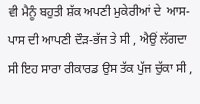ਵੀ ਮੈਨੂੰ ਬਹੁਤੀ ਸ਼ੱਕ ਅਪਣੀ ਮੁਕੇਰੀਆਂ ਦੇ  ਆਸ-ਪਾਸ ਦੀ ਆਪਣੀ ਦੌੜ-ਭੱਜ ਤੇ ਸੀ , ਐਉਂ ਲੱਗਦਾ ਸੀ ਇਹ ਸਾਰਾ ਰੀਕਾਰਡ ਉਸ ਤੱਕ ਪੁੱਜ ਚੁੱਕਾ ਸੀ ,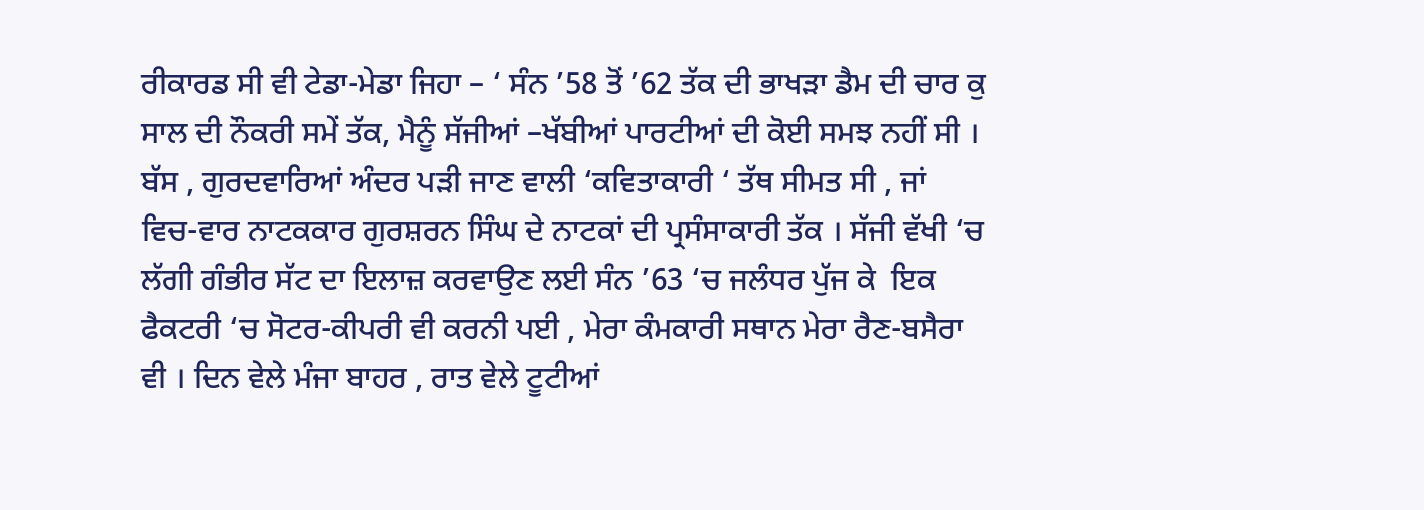ਰੀਕਾਰਡ ਸੀ ਵੀ ਟੇਡਾ-ਮੇਡਾ ਜਿਹਾ – ‘ ਸੰਨ ’58 ਤੋਂ ’62 ਤੱਕ ਦੀ ਭਾਖੜਾ ਡੈਮ ਦੀ ਚਾਰ ਕੁ ਸਾਲ ਦੀ ਨੌਕਰੀ ਸਮੇਂ ਤੱਕ, ਮੈਨੂੰ ਸੱਜੀਆਂ –ਖੱਬੀਆਂ ਪਾਰਟੀਆਂ ਦੀ ਕੋਈ ਸਮਝ ਨਹੀਂ ਸੀ । ਬੱਸ , ਗੁਰਦਵਾਰਿਆਂ ਅੰਦਰ ਪੜੀ ਜਾਣ ਵਾਲੀ ‘ਕਵਿਤਾਕਾਰੀ ‘ ਤੱਥ ਸੀਮਤ ਸੀ , ਜਾਂ ਵਿਚ-ਵਾਰ ਨਾਟਕਕਾਰ ਗੁਰਸ਼ਰਨ ਸਿੰਘ ਦੇ ਨਾਟਕਾਂ ਦੀ ਪ੍ਰਸੰਸਾਕਾਰੀ ਤੱਕ । ਸੱਜੀ ਵੱਖੀ ‘ਚ ਲੱਗੀ ਗੰਭੀਰ ਸੱਟ ਦਾ ਇਲਾਜ਼ ਕਰਵਾਉਣ ਲਈ ਸੰਨ ’63 ‘ਚ ਜਲੰਧਰ ਪੁੱਜ ਕੇ  ਇਕ ਫੈਕਟਰੀ ‘ਚ ਸੋਟਰ-ਕੀਪਰੀ ਵੀ ਕਰਨੀ ਪਈ , ਮੇਰਾ ਕੰਮਕਾਰੀ ਸਥਾਨ ਮੇਰਾ ਰੈਣ-ਬਸੈਰਾ ਵੀ । ਦਿਨ ਵੇਲੇ ਮੰਜਾ ਬਾਹਰ , ਰਾਤ ਵੇਲੇ ਟੂਟੀਆਂ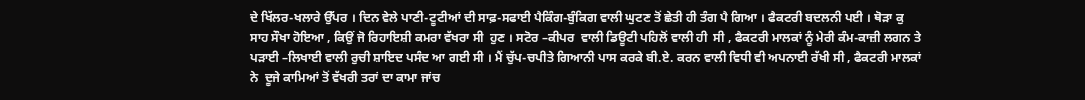ਦੇ ਖਿੱਲਰ-ਖਲਾਰੇ ਉੱਪਰ । ਦਿਨ ਵੇਲੇ ਪਾਣੀ-ਟੂਟੀਆਂ ਦੀ ਸਾਫ਼-ਸਫਾਈ ਪੈਕਿੰਗ-ਬੁੰਕਿਗ ਵਾਲੀ ਘੁਟਣ ਤੋਂ ਛੇਤੀ ਹੀ ਤੰਗ ਪੈ ਗਿਆ । ਫੈਕਟਰੀ ਬਦਲਨੀ ਪਈ । ਥੋੜਾ ਕੁ  ਸਾਹ ਸੌਖਾ ਹੋਇਆ , ਕਿਉਂ ਜੋ ਰਿਹਾਇਸ਼ੀ ਕਮਰਾ ਵੱਖਰਾ ਸੀ  ਹੁਣ । ਸਟੋਰ –ਕੀਪਰ  ਵਾਲੀ ਡਿਊਟੀ ਪਹਿਲੋਂ ਵਾਲੀ ਹੀ  ਸੀ , ਫੈਕਟਰੀ ਮਾਲਕਾਂ ਨੂੰ ਮੇਰੀ ਕੰਮ-ਕਾਜ਼ੀ ਲਗਨ ਤੇ ਪੜਾਈ –ਲਿਖਾਈ ਵਾਲੀ ਰੁਚੀ ਸ਼ਾਇਦ ਪਸੰਦ ਆ ਗਈ ਸੀ । ਮੈਂ ਚੁੱਪ-ਚਪੀਤੇ ਗਿਆਨੀ ਪਾਸ ਕਰਕੇ ਬੀ.ਏ. ਕਰਨ ਵਾਲੀ ਵਿਧੀ ਵੀ ਅਪਨਾਈ ਰੱਖੀ ਸੀ , ਫੈਕਟਰੀ ਮਾਲਕਾਂ ਨੇ  ਦੂਜੇ ਕਾਮਿਆਂ ਤੋਂ ਵੱਖਰੀ ਤਰਾਂ ਦਾ ਕਾਮਾ ਜਾਂਚ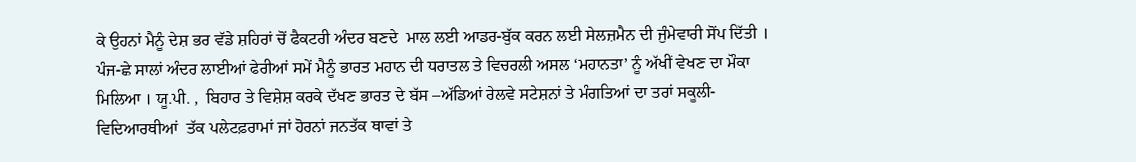ਕੇ ਉਹਨਾਂ ਮੈਨੂੰ ਦੇਸ਼ ਭਰ ਵੱਡੇ ਸ਼ਹਿਰਾਂ ਚੋਂ ਫੈਕਟਰੀ ਅੰਦਰ ਬਣਦੇ  ਮਾਲ ਲਈ ਆਡਰ-ਬੁੱਕ ਕਰਨ ਲਈ ਸੇਲਜ਼ਮੈਨ ਦੀ ਜੁੰਮੇਵਾਰੀ ਸੋਂਪ ਦਿੱਤੀ । ਪੰਜ-ਛੇ ਸਾਲਾਂ ਅੰਦਰ ਲਾਈਆਂ ਫੇਰੀਆਂ ਸਮੇਂ ਮੈਨੂੰ ਭਾਰਤ ਮਹਾਨ ਦੀ ਧਰਾਤਲ ਤੇ ਵਿਚਰਲੀ ਅਸਲ ‘ਮਹਾਨਤਾ’ ਨੂੰ ਅੱਖੀਂ ਵੇਖਣ ਦਾ ਮੌਕਾ ਮਿਲਿਆ । ਯੂ.ਪੀ. ,  ਬਿਹਾਰ ਤੇ ਵਿਸ਼ੇਸ਼ ਕਰਕੇ ਦੱਖਣ ਭਾਰਤ ਦੇ ਬੱਸ –ਅੱਡਿਆਂ ਰੇਲਵੇ ਸਟੇਸ਼ਨਾਂ ਤੇ ਮੰਗਤਿਆਂ ਦਾ ਤਰਾਂ ਸਕੂਲੀ-ਵਿਦਿਆਰਥੀਆਂ  ਤੱਕ ਪਲੇਟਫ਼ਰਾਮਾਂ ਜਾਂ ਹੋਰਨਾਂ ਜਨਤੱਕ ਥਾਵਾਂ ਤੇ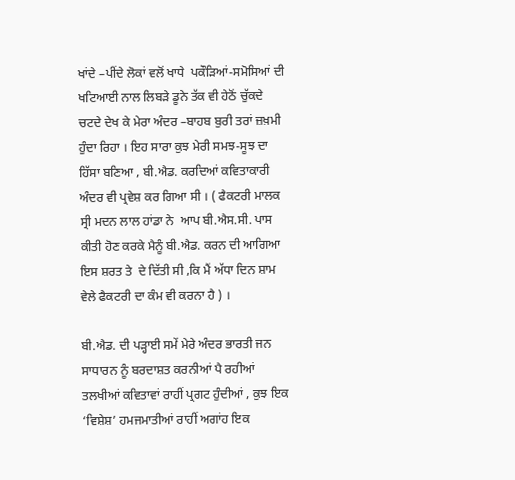ਖਾਂਦੇ –ਪੀਂਦੇ ਲੋਕਾਂ ਵਲੋਂ ਖਾਧੇ  ਪਕੌੜਿਆਂ-ਸਮੋਸਿਆਂ ਦੀ ਖਟਿਆਈ ਨਾਲ ਲਿਬੜੇ ਡੂਨੇ ਤੱਕ ਵੀ ਹੇਠੋਂ ਚੁੱਕਦੇ ਚਟਦੇ ਦੇਖ ਕੇ ਮੇਰਾ ਅੰਦਰ –ਬਾਹਬ ਬੁਰੀ ਤਰਾਂ ਜ਼ਖ਼ਮੀ ਹੁੰਦਾ ਰਿਹਾ । ਇਹ ਸਾਰਾ ਕੁਝ ਮੇਰੀ ਸਮਝ-ਸੂਝ ਦਾ ਹਿੱਸਾ ਬਣਿਆ , ਬੀ.ਐਡ. ਕਰਦਿਆਂ ਕਵਿਤਾਕਾਰੀ ਅੰਦਰ ਵੀ ਪ੍ਰਵੇਸ਼ ਕਰ ਗਿਆ ਸੀ । ( ਫੈਕਟਰੀ ਮਾਲਕ ਸ੍ਰੀ ਮਦਨ ਲਾਲ ਹਾਂਡਾ ਨੇ  ਆਪ ਬੀ.ਐਸ.ਸੀ. ਪਾਸ ਕੀਤੀ ਹੋਣ ਕਰਕੇ ਮੈਨੂੰ ਬੀ.ਐਡ. ਕਰਨ ਦੀ ਆਗਿਆ ਇਸ ਸ਼ਰਤ ਤੇ  ਦੇ ਦਿੱਤੀ ਸੀ ,ਕਿ ਮੈਂ ਅੱਧਾ ਦਿਨ ਸ਼ਾਮ ਵੇਲੇ ਫੈਕਟਰੀ ਦਾ ਕੰਮ ਵੀ ਕਰਨਾ ਹੈ ) ।

ਬੀ.ਐਡ. ਦੀ ਪੜ੍ਹਾਈ ਸਮੇਂ ਮੇਰੇ ਅੰਦਰ ਭਾਰਤੀ ਜਨ ਸਾਧਾਰਨ ਨੂੰ ਬਰਦਾਸ਼ਤ ਕਰਨੀਆਂ ਪੈ ਰਹੀਆਂ ਤਲਖੀਆਂ ਕਵਿਤਾਵਾਂ ਰਾਹੀਂ ਪ੍ਰਗਟ ਹੁੰਦੀਆਂ , ਕੁਝ ਇਕ ‘ਵਿਸ਼ੇਸ਼’ ਹਮਜਮਾਤੀਆਂ ਰਾਹੀਂ ਅਗਾਂਹ ਇਕ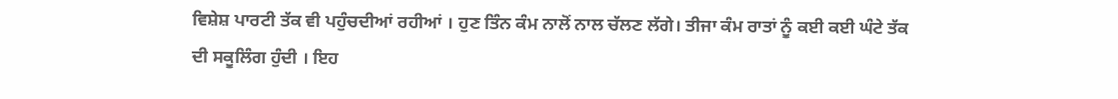ਵਿਸ਼ੇਸ਼ ਪਾਰਟੀ ਤੱਕ ਵੀ ਪਹੁੰਚਦੀਆਂ ਰਹੀਆਂ । ਹੁਣ ਤਿੰਨ ਕੰਮ ਨਾਲੋਂ ਨਾਲ ਚੱਲਣ ਲੱਗੇ। ਤੀਜਾ ਕੰਮ ਰਾਤਾਂ ਨੂੰ ਕਈ ਕਈ ਘੰਟੇ ਤੱਕ ਦੀ ਸਕੂਲਿੰਗ ਹੁੰਦੀ । ਇਹ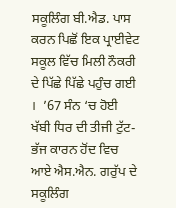ਸਕੂਲਿੰਗ ਬੀ.ਐਡ. ਪਾਸ ਕਰਨ ਪਿਛੋਂ ਇਕ ਪ੍ਰਾਈਵੇਟ ਸਕੂਲ ਵਿੱਚ ਮਿਲੀ ਨੌਕਰੀ ਦੇ ਪਿੱਛੇ ਪਿੱਛੇ ਪਹੁੰਚ ਗਈ ।  ’67 ਸੰਨ ‘ਚ ਹੋਈ ਖੱਬੀ ਧਿਰ ਦੀ ਤੀਜੀ ਟੁੱਟ-ਭੱਜ ਕਾਰਨ ਹੋਂਦ ਵਿਚ ਆਏ ਐਸ.ਐਨ. ਗਰੁੱਪ ਦੇ ਸਕੂਲਿੰਗ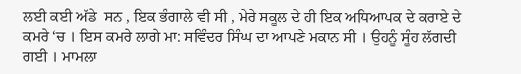ਲਈ ਕਈ ਅੱਡੇ  ਸਨ , ਇਕ ਭੰਗਾਲੇ ਵੀ ਸੀ , ਮੇਰੇ ਸਕੂਲ ਦੇ ਹੀ ਇਕ ਅਧਿਆਪਕ ਦੇ ਕਰਾਏ ਦੇ ਕਮਰੇ ‘ਚ । ਇਸ ਕਮਰੇ ਲਾਗੇ ਮਾ: ਸਵਿੰਦਰ ਸਿੰਘ ਦਾ ਆਪਣੇ ਮਕਾਨ ਸੀ । ਉਹਨੂੰ ਸੂੰਹ ਲੱਗਦੀ ਗਈ । ਮਾਮਲਾ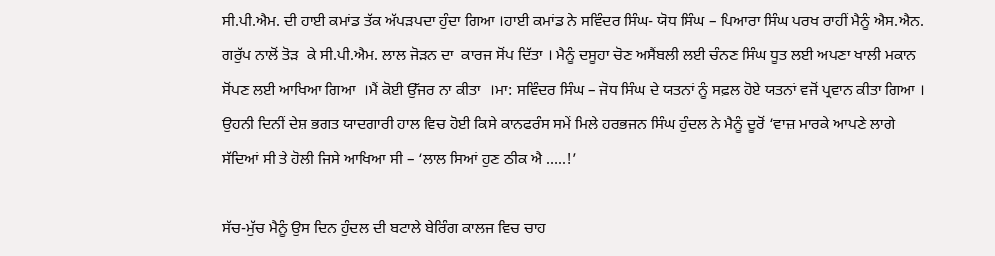ਸੀ.ਪੀ.ਐਮ. ਦੀ ਹਾਈ ਕਮਾਂਡ ਤੱਕ ਅੱਪੜਪਦਾ ਹੁੰਦਾ ਗਿਆ ।ਹਾਈ ਕਮਾਂਡ ਨੇ ਸਵਿੰਦਰ ਸਿੰਘ- ਯੋਧ ਸਿੰਘ – ਪਿਆਰਾ ਸਿੰਘ ਪਰਖ ਰਾਹੀਂ ਮੈਨੂੰ ਐਸ.ਐਨ. ਗਰੁੱਪ ਨਾਲੋਂ ਤੋੜ  ਕੇ ਸੀ.ਪੀ.ਐਮ. ਲਾਲ ਜੋੜਨ ਦਾ  ਕਾਰਜ ਸੋਂਪ ਦਿੱਤਾ । ਮੈਨੂੰ ਦਸੂਹਾ ਚੋਣ ਅਸੈਂਬਲੀ ਲਈ ਚੰਨਣ ਸਿੰਘ ਧੂਤ ਲਈ ਅਪਣਾ ਖਾਲੀ ਮਕਾਨ ਸੋਂਪਣ ਲਈ ਆਖਿਆ ਗਿਆ  ।ਮੈਂ ਕੋਈ ਉੱਜਰ ਨਾ ਕੀਤਾ  ।ਮਾ: ਸਵਿੰਦਰ ਸਿੰਘ – ਜੋਧ ਸਿੰਘ ਦੇ ਯਤਨਾਂ ਨੂੰ ਸਫ਼ਲ ਹੋਏ ਯਤਨਾਂ ਵਜੋਂ ਪ੍ਰਵਾਨ ਕੀਤਾ ਗਿਆ । ਉਹਨੀ ਦਿਨੀਂ ਦੇਸ਼ ਭਗਤ ਯਾਦਗਾਰੀ ਹਾਲ ਵਿਚ ਹੋਈ ਕਿਸੇ ਕਾਨਫਰੰਸ ਸਮੇਂ ਮਿਲੇ ਹਰਭਜਨ ਸਿੰਘ ਹੁੰਦਲ ਨੇ ਮੈਨੂੰ ਦੂਰੋਂ ‘ਵਾਜ਼ ਮਾਰਕੇ ਆਪਣੇ ਲਾਗੇ ਸੱਦਿਆਂ ਸੀ ਤੇ ਹੋਲੀ ਜਿਸੇ ਆਖਿਆ ਸੀ – ‘ਲਾਲ ਸਿਆਂ ਹੁਣ ਠੀਕ ਐ …..!’

ਸੱਚ-ਮੁੱਚ ਮੈਨੂੰ ਉਸ ਦਿਨ ਹੁੰਦਲ ਦੀ ਬਟਾਲੇ ਬੇਰਿੰਗ ਕਾਲਜ ਵਿਚ ਚਾਹ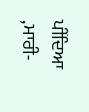ਪੀਂਦਿਆ ,ਮਾਰੀ-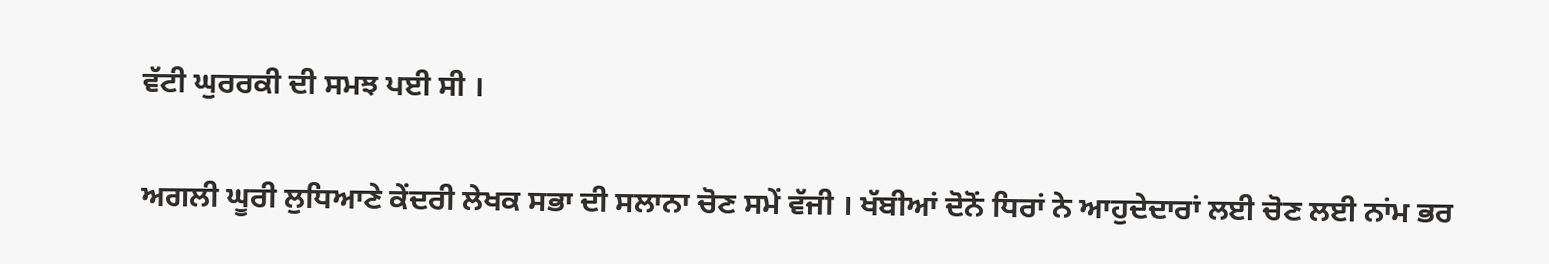ਵੱਟੀ ਘੁਰਰਕੀ ਦੀ ਸਮਝ ਪਈ ਸੀ ।

ਅਗਲੀ ਘੂਰੀ ਲੁਧਿਆਣੇ ਕੇਂਦਰੀ ਲੇਖਕ ਸਭਾ ਦੀ ਸਲਾਨਾ ਚੋਣ ਸਮੇਂ ਵੱਜੀ । ਖੱਬੀਆਂ ਦੋਨੋਂ ਧਿਰਾਂ ਨੇ ਆਹੁਦੇਦਾਰਾਂ ਲਈ ਚੋਣ ਲਈ ਨਾਂਮ ਭਰ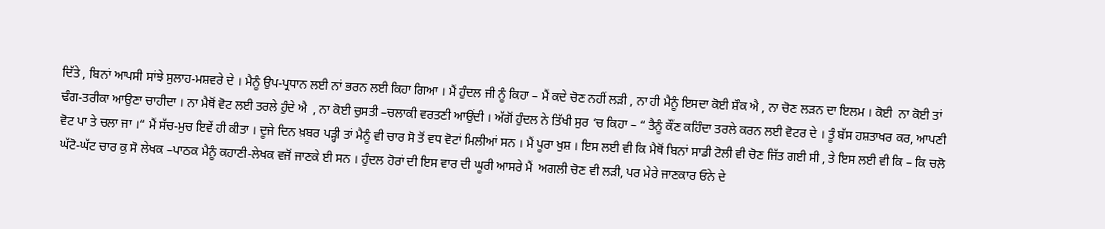ਦਿੱਤੇ , ਬਿਨਾਂ ਆਪਸੀ ਸਾਂਝੇ ਸੁਲਾਹ-ਮਸ਼ਵਰੇ ਦੇ । ਮੈਨੂੰ ਉਪ-ਪ੍ਰਧਾਨ ਲਈ ਨਾਂ ਭਰਨ ਲਈ ਕਿਹਾ ਗਿਆ । ਮੈਂ ਹੁੰਦਲ ਜੀ ਨੂੰ ਕਿਹਾ – ਮੈਂ ਕਦੇ ਚੋਣ ਨਹੀਂ ਲੜੀ , ਨਾ ਹੀ ਮੈਨੂੰ ਇਸਦਾ ਕੋਈ ਸ਼ੌਕ ਐ , ਨਾ ਚੋਣ ਲੜਨ ਦਾ ਇਲਮ । ਕੋਈ  ਨਾ ਕੋਈ ਤਾਂ ਢੰਗ-ਤਰੀਕਾ ਆਉਣਾ ਚਾਹੀਦਾ । ਨਾ ਮੈਥੋਂ ਵੋਟ ਲਈ ਤਰਲੇ ਹੁੰਦੇ ਐ  , ਨਾ ਕੋਈ ਚੁਸਤੀ –ਚਲਾਕੀ ਵਰਤਣੀ ਆਉਂਦੀ । ਅੱਗੋਂ ਹੁੰਦਲ ਨੇ ਤਿੱਖੀ ਸੁਰ ‘ਚ ਕਿਹਾ – “ ਤੈਨੂੰ ਕੌਂਣ ਕਹਿੰਦਾ ਤਰਲੇ ਕਰਨ ਲਈ ਵੋਟਰ ਦੇ । ਤੂੰ ਬੱਸ ਹਸ਼ਤਾਖਰ ਕਰ, ਆਪਣੀ ਵੋਟ ਪਾ ਤੇ ਚਲਾ ਜਾ ।“ ਮੈਂ ਸੱਚ-ਮੁਚ ਇਵੇਂ ਹੀ ਕੀਤਾ । ਦੂਜੇ ਦਿਨ ਖ਼ਬਰ ਪੜ੍ਹੀ ਤਾਂ ਮੈਨੂੰ ਵੀ ਚਾਰ ਸੋ ਤੋਂ ਵਧ ਵੋਟਾਂ ਮਿਲੀਆਂ ਸਨ । ਮੈਂ ਪੂਰਾ ਖੁਸ਼ । ਇਸ ਲਈ ਵੀ ਕਿ ਮੈਥੋਂ ਬਿਨਾਂ ਸਾਡੀ ਟੋਲੀ ਵੀ ਚੋਣ ਜਿੱਤ ਗਈ ਸੀ , ਤੇ ਇਸ ਲਈ ਵੀ ਕਿ – ਕਿ ਚਲੋ ਘੱਟੋ-ਘੱਟ ਚਾਰ ਕੁ ਸੋ ਲੇਖਕ –ਪਾਠਕ ਮੈਨੂੰ ਕਹਾਣੀ-ਲੇਖਕ ਵਜੋਂ ਜਾਣਕੇ ਈ ਸਨ । ਹੁੰਦਲ ਹੋਰਾਂ ਦੀ ਇਸ ਵਾਰ ਦੀ ਘੂਰੀ ਆਸਰੇ ਮੈਂ  ਅਗਲੀ ਚੋਣ ਵੀ ਲੜੀ, ਪਰ ਮੇਰੇ ਜਾਣਕਾਰ ਓਨੇ ਦੇ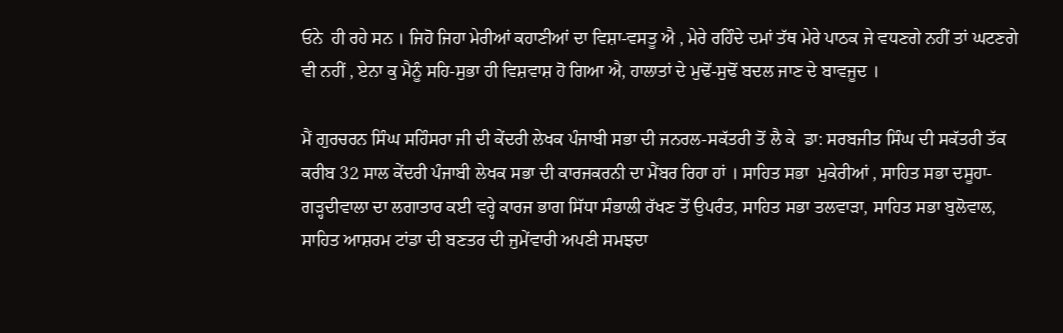ਓਨੇ  ਹੀ ਰਹੇ ਸਨ । ਜਿਹੋ ਜਿਹਾ ਮੇਰੀਆਂ ਕਹਾਣੀਆਂ ਦਾ ਵਿਸ਼ਾ-ਵਸਤੂ ਐ , ਮੇਰੇ ਰਹਿੰਦੇ ਦਮਾਂ ਤੱਥ ਮੇਰੇ ਪਾਠਕ ਜੇ ਵਧਣਗੇ ਨਹੀਂ ਤਾਂ ਘਟਣਗੇ ਵੀ ਨਹੀਂ , ਏਨਾ ਕੁ ਮੈਨੂੰ ਸਹਿ-ਸੁਭਾ ਹੀ ਵਿਸ਼ਵਾਸ਼ ਹੋ ਗਿਆ ਐ, ਹਾਲਾਤਾਂ ਦੇ ਮੁਢੋਂ-ਸੁਢੋਂ ਬਦਲ ਜਾਣ ਦੇ ਬਾਵਜੂਦ ।

ਮੈਂ ਗੁਰਚਰਨ ਸਿੰਘ ਸਹਿੰਸਰਾ ਜੀ ਦੀ ਕੇਂਦਰੀ ਲੇਖਕ ਪੰਜਾਬੀ ਸਭਾ ਦੀ ਜਨਰਲ-ਸਕੱਤਰੀ ਤੋਂ ਲੈ ਕੇ  ਡਾ: ਸਰਬਜੀਤ ਸਿੰਘ ਦੀ ਸਕੱਤਰੀ ਤੱਕ ਕਰੀਬ 32 ਸਾਲ ਕੇਂਦਰੀ ਪੰਜਾਬੀ ਲੇਖਕ ਸਭਾ ਦੀ ਕਾਰਜਕਰਨੀ ਦਾ ਮੈਂਬਰ ਰਿਹਾ ਹਾਂ । ਸਾਹਿਤ ਸਭਾ  ਮੁਕੇਰੀਆਂ , ਸਾਹਿਤ ਸਭਾ ਦਸੂਹਾ-ਗੜ੍ਹਦੀਵਾਲਾ ਦਾ ਲਗਾਤਾਰ ਕਈ ਵਰ੍ਹੇ ਕਾਰਜ ਭਾਗ ਸਿੱਧਾ ਸੰਭਾਲੀ ਰੱਖਣ ਤੋਂ ਉਪਰੰਤ, ਸਾਹਿਤ ਸਭਾ ਤਲਵਾੜਾ, ਸਾਹਿਤ ਸਭਾ ਬੁਲੋਵਾਲ, ਸਾਹਿਤ ਆਸ਼ਰਮ ਟਾਂਡਾ ਦੀ ਬਣਤਰ ਦੀ ਜੁਮੇਂਵਾਰੀ ਅਪਣੀ ਸਮਝਦਾ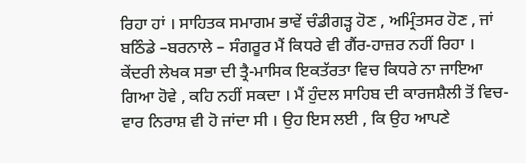ਰਿਹਾ ਹਾਂ । ਸਾਹਿਤਕ ਸਮਾਗਮ ਭਾਵੇਂ ਚੰਡੀਗੜ੍ਹ ਹੋਣ , ਅਮ੍ਰਿੰਤਸਰ ਹੋਣ , ਜਾਂ ਬਠਿੰਡੇ –ਬਰਨਾਲੇ – ਸੰਗਰੂਰ ਮੈਂ ਕਿਧਰੇ ਵੀ ਗੈਂਰ-ਹਾਜ਼ਰ ਨਹੀਂ ਰਿਹਾ । ਕੇਂਦਰੀ ਲੇਖਕ ਸਭਾ ਦੀ ਤ੍ਰੈ-ਮਾਸਿਕ ਇਕਤੱਰਤਾ ਵਿਚ ਕਿਧਰੇ ਨਾ ਜਾਇਆ ਗਿਆ ਹੋਵੇ , ਕਹਿ ਨਹੀਂ ਸਕਦਾ । ਮੈਂ ਹੁੰਦਲ ਸਾਹਿਬ ਦੀ ਕਾਰਜਸ਼ੈਲੀ ਤੋਂ ਵਿਚ-ਵਾਰ ਨਿਰਾਸ਼ ਵੀ ਹੋ ਜਾਂਦਾ ਸੀ । ਉਹ ਇਸ ਲਈ , ਕਿ ਉਹ ਆਪਣੇ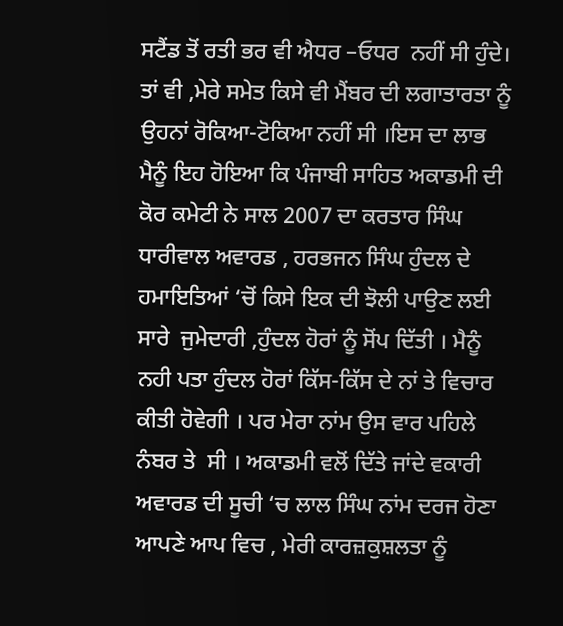ਸਟੈਂਡ ਤੋਂ ਰਤੀ ਭਰ ਵੀ ਐਧਰ –ਓਧਰ  ਨਹੀਂ ਸੀ ਹੁੰਦੇ। ਤਾਂ ਵੀ ,ਮੇਰੇ ਸਮੇਤ ਕਿਸੇ ਵੀ ਮੈਂਬਰ ਦੀ ਲਗਾਤਾਰਤਾ ਨੂੰ ਉਹਨਾਂ ਰੋਕਿਆ-ਟੋਕਿਆ ਨਹੀਂ ਸੀ ।ਇਸ ਦਾ ਲਾਭ ਮੈਨੂੰ ਇਹ ਹੋਇਆ ਕਿ ਪੰਜਾਬੀ ਸਾਹਿਤ ਅਕਾਡਮੀ ਦੀ ਕੋਰ ਕਮੇਟੀ ਨੇ ਸਾਲ 2007 ਦਾ ਕਰਤਾਰ ਸਿੰਘ ਧਾਰੀਵਾਲ ਅਵਾਰਡ , ਹਰਭਜਨ ਸਿੰਘ ਹੁੰਦਲ ਦੇ ਹਮਾਇਤਿਆਂ ‘ਚੋਂ ਕਿਸੇ ਇਕ ਦੀ ਝੋਲੀ ਪਾਉਣ ਲਈ ਸਾਰੇ  ਜੁਮੇਦਾਰੀ ,ਹੁੰਦਲ ਹੋਰਾਂ ਨੂੰ ਸੋਂਪ ਦਿੱਤੀ । ਮੈਨੂੰ ਨਹੀ ਪਤਾ ਹੁੰਦਲ ਹੋਰਾਂ ਕਿੱਸ-ਕਿੱਸ ਦੇ ਨਾਂ ਤੇ ਵਿਚਾਰ ਕੀਤੀ ਹੋਵੇਗੀ । ਪਰ ਮੇਰਾ ਨਾਂਮ ਉਸ ਵਾਰ ਪਹਿਲੇ ਨੰਬਰ ਤੇ  ਸੀ । ਅਕਾਡਮੀ ਵਲੋਂ ਦਿੱਤੇ ਜਾਂਦੇ ਵਕਾਰੀ ਅਵਾਰਡ ਦੀ ਸੂਚੀ ‘ਚ ਲਾਲ ਸਿੰਘ ਨਾਂਮ ਦਰਜ ਹੋਣਾ ਆਪਣੇ ਆਪ ਵਿਚ , ਮੇਰੀ ਕਾਰਜ਼ਕੁਸ਼ਲਤਾ ਨੂੰ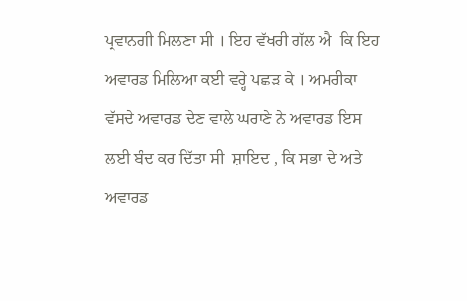ਪ੍ਰਵਾਨਗੀ ਮਿਲਣਾ ਸੀ । ਇਹ ਵੱਖਰੀ ਗੱਲ ਐ  ਕਿ ਇਹ ਅਵਾਰਡ ਮਿਲਿਆ ਕਈ ਵਰ੍ਹੇ ਪਛੜ ਕੇ । ਅਮਰੀਕਾ ਵੱਸਦੇ ਅਵਾਰਡ ਦੇਣ ਵਾਲੇ ਘਰਾਣੇ ਨੇ ਅਵਾਰਡ ਇਸ ਲਈ ਬੰਦ ਕਰ ਦਿੱਤਾ ਸੀ  ਸ਼ਾਇਦ , ਕਿ ਸਭਾ ਦੇ ਅਤੇ ਅਵਾਰਡ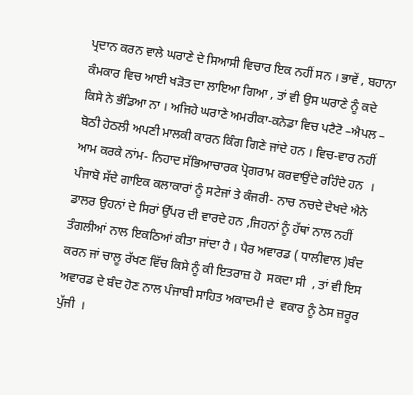ਪ੍ਰਦਾਨ ਕਰਨ ਵਾਲੇ ਘਰਾਣੇ ਦੇ ਸਿਆਸੀ ਵਿਚਾਰ ਇਕ ਨਹੀਂ ਸਨ । ਭਾਵੇਂ , ਬਹਾਨਾ ਕੰਮਕਾਰ ਵਿਚ ਆਈ ਖੜੋਤ ਦਾ ਲਾਇਆ ਗਿਆ , ਤਾਂ ਵੀ ਉਸ ਘਰਾਣੇ ਨੂੰ ਕਦੇ ਕਿਸੇ ਨੇ ਭੰਡਿਆ ਨਾ । ਅਜਿਹੇ ਘਰਾਣੇ ਅਮਰੀਕਾ-ਕਨੇਡਾ ਵਿਚ ਪਟੈਟੋ –ਐਪਲ – ਬੋਠੀ ਹੇਠਲੀ ਅਪਣੀ ਮਾਲਕੀ ਕਾਰਨ ਕਿੰਗ ਗਿਣੇ ਜਾਂਦੇ ਹਨ । ਵਿਚ-ਵਾਰ ਨਹੀਂ ਆਮ ਕਰਕੇ ਨਾਂਮ- ਨਿਹਾਦ ਸੱਭਿਆਚਾਰਕ ਪ੍ਰੋਗਰਾਮ ਕਰਵਾਉਂਦੇ ਰਹਿੰਦੇ ਹਨ  । ਪੰਜਾਬੋ ਸੱਦੇ ਗਾਇਕ ਕਲਾਕਾਰਾਂ ਨੂੰ ਸਟੇਜਾਂ ਤੇ ਕੰਜਰੀ- ਨਾਚ ਨਚਦੇ ਦੇਖਦੇ ਐਨੇ ਡਾਲਰ ਉਹਨਾਂ ਦੇ ਸਿਰਾਂ ਉੱਪਰ ਦੀ ਵਾਰਦੇ ਹਨ ,ਜਿਹਨਾਂ ਨੂੰ ਹੱਥਾਂ ਨਾਲ ਨਹੀਂ ਤੰਗਲੀਆਂ ਨਾਲ ਇਕਠਿਆਂ ਕੀਤਾ ਜਾਂਦਾ ਹੈ । ਪੈਰ ਅਵਾਰਡ ( ਧਾਲੀਵਾਲ )ਬੰਦ ਕਰਨ ਜਾਂ ਚਾਲੂ ਰੱਖਣ ਵਿੱਚ ਕਿਸੇ ਨੂੰ ਕੀ ਇਤਰਾਜ਼ ਹੋ  ਸਕਦਾ ਸੀ  , ਤਾਂ ਵੀ ਇਸ ਅਵਾਰਡ ਦੇ ਬੰਦ ਹੋਣ ਨਾਲ ਪੰਜਾਬੀ ਸਾਹਿਤ ਅਕਾਦਮੀ ਦੇ  ਵਕਾਰ ਨੂੰ ਠੇਸ ਜ਼ਰੂਰ ਪੁੱਜੀ  ।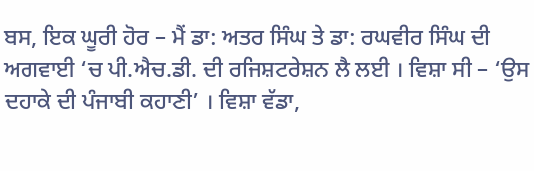ਬਸ, ਇਕ ਘੂਰੀ ਹੋਰ – ਮੈਂ ਡਾ: ਅਤਰ ਸਿੰਘ ਤੇ ਡਾ: ਰਘਵੀਰ ਸਿੰਘ ਦੀ ਅਗਵਾਈ ‘ਚ ਪੀ.ਐਚ.ਡੀ. ਦੀ ਰਜਿਸ਼ਟਰੇਸ਼ਨ ਲੈ ਲਈ । ਵਿਸ਼ਾ ਸੀ – ‘ਉਸ ਦਹਾਕੇ ਦੀ ਪੰਜਾਬੀ ਕਹਾਣੀ’ । ਵਿਸ਼ਾ ਵੱਡਾ,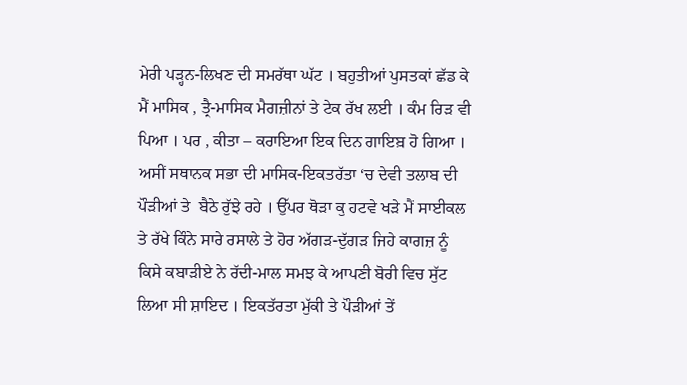ਮੇਰੀ ਪੜ੍ਹਨ-ਲਿਖਣ ਦੀ ਸਮਰੱਥਾ ਘੱਟ । ਬਹੁਤੀਆਂ ਪੁਸਤਕਾਂ ਛੱਡ ਕੇ ਮੈਂ ਮਾਸਿਕ , ਤ੍ਰੈ-ਮਾਸਿਕ ਮੈਗਜ਼ੀਨਾਂ ਤੇ ਟੇਕ ਰੱਖ ਲਈ । ਕੰਮ ਰਿੜ ਵੀ ਪਿਆ । ਪਰ , ਕੀਤਾ – ਕਰਾਇਆ ਇਕ ਦਿਨ ਗਾਇਬ਼ ਹੋ ਗਿਆ । ਅਸੀਂ ਸਥਾਨਕ ਸਭਾ ਦੀ ਮਾਸਿਕ-ਇਕਤਰੱਤਾ ‘ਚ ਦੇਵੀ ਤਲਾਬ ਦੀ ਪੌੜੀਆਂ ਤੇ  ਬੈਠੇ ਰੁੱਝੇ ਰਹੇ । ਉੱਪਰ ਥੋੜਾ ਕੁ ਹਟਵੇ ਖੜੇ ਮੈਂ ਸਾਈਕਲ ਤੇ ਰੱਖੇ ਕਿੰਨੇ ਸਾਰੇ ਰਸਾਲੇ ਤੇ ਹੋਰ ਅੱਗੜ-ਦੁੱਗੜ ਜਿਹੇ ਕਾਗਜ਼ ਨੂੰ ਕਿਸੇ ਕਬਾੜੀਏ ਨੇ ਰੱਦੀ-ਮਾਲ ਸਮਝ ਕੇ ਆਪਣੀ ਬੋਰੀ ਵਿਚ ਸੁੱਟ ਲਿਆ ਸੀ ਸ਼ਾਇਦ । ਇਕਤੱਰਤਾ ਮੁੱਕੀ ਤੇ ਪੌੜੀਆਂ ਤੇਂ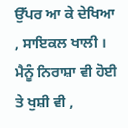ਉੱਪਰ ਆ ਕੇ ਦੇਖਿਆ , ਸਾਇਕਲ ਖਾਲੀ । ਮੈਨੂੰ ਨਿਰਾਸ਼ਾ ਵੀ ਹੋਈ ਤੇ ਖੁਸ਼ੀ ਵੀ ,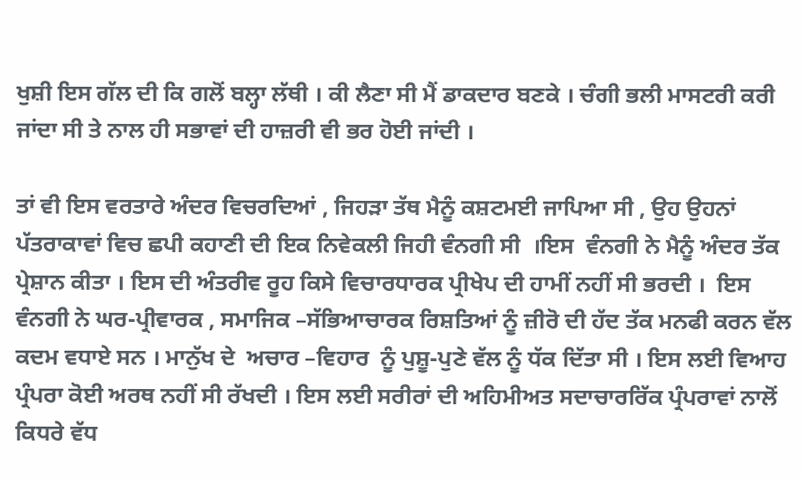ਖੁਸ਼ੀ ਇਸ ਗੱਲ ਦੀ ਕਿ ਗਲੋਂ ਬਲ੍ਹਾ ਲੱਥੀ । ਕੀ ਲੈਣਾ ਸੀ ਮੈਂ ਡਾਕਦਾਰ ਬਣਕੇ । ਚੰਗੀ ਭਲੀ ਮਾਸਟਰੀ ਕਰੀ ਜਾਂਦਾ ਸੀ ਤੇ ਨਾਲ ਹੀ ਸਭਾਵਾਂ ਦੀ ਹਾਜ਼ਰੀ ਵੀ ਭਰ ਹੋਈ ਜਾਂਦੀ ।

ਤਾਂ ਵੀ ਇਸ ਵਰਤਾਰੇ ਅੰਦਰ ਵਿਚਰਦਿਆਂ , ਜਿਹੜਾ ਤੱਥ ਮੈਨੂੰ ਕਸ਼ਟਮਈ ਜਾਪਿਆ ਸੀ , ਉਹ ਉਹਨਾਂ ਪੱਤਰਾਕਾਵਾਂ ਵਿਚ ਛਪੀ ਕਹਾਣੀ ਦੀ ਇਕ ਨਿਵੇਕਲੀ ਜਿਹੀ ਵੰਨਗੀ ਸੀ  ।ਇਸ  ਵੰਨਗੀ ਨੇ ਮੈਨੂੰ ਅੰਦਰ ਤੱਕ ਪ੍ਰੇਸ਼ਾਨ ਕੀਤਾ । ਇਸ ਦੀ ਅੰਤਰੀਵ ਰੂਹ ਕਿਸੇ ਵਿਚਾਰਧਾਰਕ ਪ੍ਰੀਖੇਪ ਦੀ ਹਾਮੀਂ ਨਹੀਂ ਸੀ ਭਰਦੀ ।  ਇਸ ਵੰਨਗੀ ਨੇ ਘਰ-ਪ੍ਰੀਵਾਰਕ , ਸਮਾਜਿਕ –ਸੱਭਿਆਚਾਰਕ ਰਿਸ਼ਤਿਆਂ ਨੂੰ ਜ਼ੀਰੋ ਦੀ ਹੱਦ ਤੱਕ ਮਨਫੀ ਕਰਨ ਵੱਲ ਕਦਮ ਵਧਾਏ ਸਨ । ਮਾਨੁੱਖ ਦੇ  ਅਚਾਰ –ਵਿਹਾਰ  ਨੂੰ ਪੁਸ਼ੂ-ਪੁਣੇ ਵੱਲ ਨੂੰ ਧੱਕ ਦਿੱਤਾ ਸੀ । ਇਸ ਲਈ ਵਿਆਹ ਪ੍ਰੰਪਰਾ ਕੋਈ ਅਰਥ ਨਹੀਂ ਸੀ ਰੱਖਦੀ । ਇਸ ਲਈ ਸਰੀਰਾਂ ਦੀ ਅਹਿਮੀਅਤ ਸਦਾਚਾਰਰਿੱਕ ਪ੍ਰੰਪਰਾਵਾਂ ਨਾਲੋਂ ਕਿਧਰੇ ਵੱਧ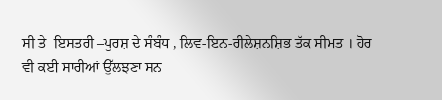ਸੀ ਤੇ  ਇਸਤਰੀ –ਪੁਰਸ਼ ਦੇ ਸੰਬੰਧ , ਲਿਵ-ਇਨ-ਰੀਲੇਸ਼ਨਸ਼ਿਭ ਤੱਕ ਸੀਮਤ । ਹੋਰ ਵੀ ਕਈ ਸਾਰੀਆਂ ਉੱਲਝਣਾ ਸਨ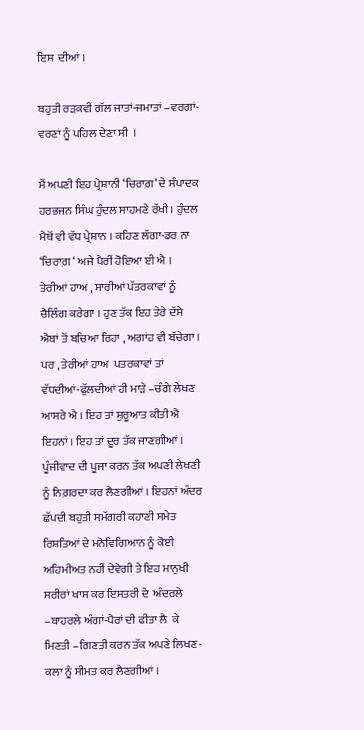ਇਸ  ਦੀਆਂ ।

ਬਹੁਤੀ ਰੜਕਵੀਂ ਗੱਲ ਜਾਤਾਂ-ਜਮਾਤਾਂ –ਵਰਗਾਂ-ਵਰਣਾਂ ਨੂੰ ਪਹਿਲ ਦੇਣਾ ਸੀ  ।

ਮੈਂ ਅਪਣੀ ਇਹ ਪ੍ਰੇਸ਼ਾਨੀ ‘ਚਿਰਾਗ਼’ ਦੇ ਸੰਪਾਦਕ ਹਰਭਜਨ ਸਿੰਘ ਹੁੰਦਲ ਸਾਹਮਣੇ ਰੱਖੀ । ਹੁੰਦਲ ਮੈਥੋਂ ਵੀ ਵੱਧ ਪ੍ਰੇਸ਼ਾਨ । ਕਹਿਣ ਲੱਗਾ-ਡਰ ਨਾ ‘ਚਿਰਾਗ਼ ‘ ਅਜੇ ਪੈਰੀਂ ਹੋਇਆ ਈ ਐ । ਤੇਰੀਆਂ ਹਾਅ , ਸਾਰੀਆਂ ਪੱਤਰਕਾਵਾਂ ਨੂੰ ਚੈਲਿੰਗ ਕਰੇਗਾ । ਹੁਣ ਤੱਕ ਇਹ ਤੇਰੇ ਦੱਸੇ ਐਬਾਂ ਤੋਂ ਬਚਿਆ ਰਿਹਾ , ਅਗਾਂਹ ਵੀ ਬੱਚੇਗਾ । ਪਰ , ਤੇਰੀਆਂ ਹਾਅ  ਪਤਰਕਾਵਾਂ ਤਾਂ ਵੱਧਦੀਆਂ-ਫੁੱਲਦੀਆਂ ਹੀ ਮਾੜੇ –ਚੰਗੇ ਲੇਖਣ ਆਸਰੇ ਐ । ਇਹ ਤਾਂ ਸ਼ੁਰੂਆਤ ਕੀਤੀ ਐ ਇਹਨਾਂ । ਇਹ ਤਾਂ ਦੂਰ ਤੱਕ ਜਾਣਗੀਆਂ । ਪੂੰਜੀਵਾਦ ਦੀ ਪੂਜਾ ਕਰਨ ਤੱਕ ਅਪਣੀ ਲੇਖਣੀ ਨੂੰ ਨਿਗ਼ਰਦਾ ਕਰ ਲੈਣਗੀਆਂ । ਇਹਨਾਂ ਅੰਦਰ ਛੱਪਦੀ ਬਹੁਤੀ ਸਮੱਗਰੀ ਕਹਾਣੀ ਸਮੇਤ ਰਿਸ਼ਤਿਆਂ ਦੇ ਮਨੋਵਿਗਿਆਨ ਨੂੰ ਕੋਈ ਅਹਿਮੀਅਤ ਨਹੀਂ ਦੇਵੇਗੀ ਤੇ ਇਹ ਮਾਨੁਖੀ ਸਰੀਰਾਂ ਖਾਸ ਕਰ ਇਸਤਰੀ ਦੇ  ਅੰਦਰਲੇ –ਬਾਹਰਲੇ ਅੰਗਾਂ-ਪੈਰਾਂ ਦੀ ਫੀਤਾ ਲੈ  ਕੇ ਮਿਣਤੀ –ਗਿਣਤੀ ਕਰਨ ਤੱਕ ਅਪਣੇ ਲਿਖਣ-ਕਲਾ ਨੂੰ ਸੀਮਤ ਕਰ ਲੈਣਗੀਆਂ ।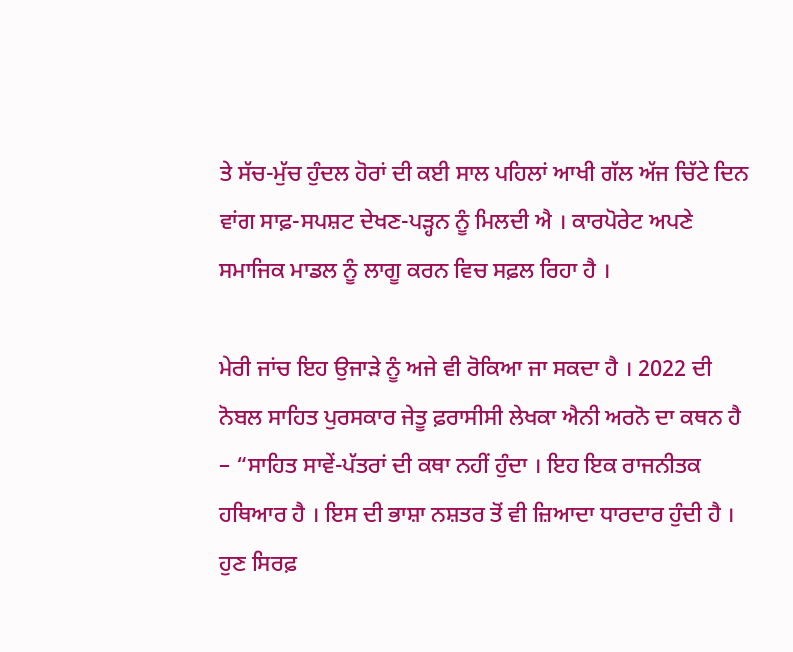ਤੇ ਸੱਚ-ਮੁੱਚ ਹੁੰਦਲ ਹੋਰਾਂ ਦੀ ਕਈ ਸਾਲ ਪਹਿਲਾਂ ਆਖੀ ਗੱਲ ਅੱਜ ਚਿੱਟੇ ਦਿਨ ਵਾਂਗ ਸਾਫ਼-ਸਪਸ਼ਟ ਦੇਖਣ-ਪੜ੍ਹਨ ਨੂੰ ਮਿਲਦੀ ਐ । ਕਾਰਪੋਰੇਟ ਅਪਣੇ ਸਮਾਜਿਕ ਮਾਡਲ ਨੂੰ ਲਾਗੂ ਕਰਨ ਵਿਚ ਸਫ਼ਲ ਰਿਹਾ ਹੈ ।

ਮੇਰੀ ਜਾਂਚ ਇਹ ਉਜਾੜੇ ਨੂੰ ਅਜੇ ਵੀ ਰੋਕਿਆ ਜਾ ਸਕਦਾ ਹੈ । 2022 ਦੀ ਨੋਬਲ ਸਾਹਿਤ ਪੁਰਸਕਾਰ ਜੇਤੂ ਫ਼ਰਾਸੀਸੀ ਲੇਖਕਾ ਐਨੀ ਅਰਨੋ ਦਾ ਕਥਨ ਹੈ – “ਸਾਹਿਤ ਸਾਵੇਂ-ਪੱਤਰਾਂ ਦੀ ਕਥਾ ਨਹੀਂ ਹੁੰਦਾ । ਇਹ ਇਕ ਰਾਜਨੀਤਕ ਹਥਿਆਰ ਹੈ । ਇਸ ਦੀ ਭਾਸ਼ਾ ਨਸ਼ਤਰ ਤੋਂ ਵੀ ਜ਼ਿਆਦਾ ਧਾਰਦਾਰ ਹੁੰਦੀ ਹੈ । ਹੁਣ ਸਿਰਫ਼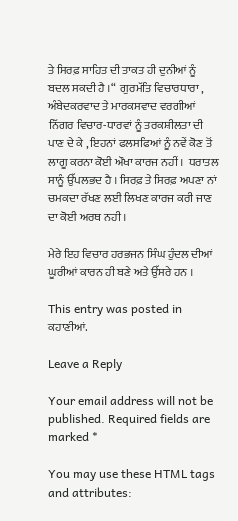ਤੇ ਸਿਰਫ਼ ਸਾਹਿਤ ਦੀ ਤਾਕਤ ਹੀ ਦੁਨੀਆਂ ਨੂੰ ਬਦਲ ਸਕਦੀ ਹੈ ।“  ਗੁਰਮੱਤਿ ਵਿਚਾਰਧਾਰਾ , ਅੰਬੇਦਕਰਵਾਦ ਤੇ ਮਾਰਕਸਵਾਦ ਵਰਗੀਆਂ ਨਿੱਗਰ ਵਿਚਾਰ-ਧਾਰਵਾਂ ਨੂੰ ਤਰਕਸ਼ੀਲਤਾ ਦੀ ਪਾਣ ਦੇ ਕੇ , ਇਹਨਾਂ ਫਲਸਫਿਆਂ ਨੂੰ ਨਵੇਂ ਕੋਣ ਤੋਂ ਲਾਗੂ ਕਰਨਾ ਕੋਈ ਔਖਾ ਕਾਰਜ ਨਹੀਂ ।  ਧਰਾਤਲ ਸਾਨੂੰ ਉੱਪਲਭਦ ਹੈ । ਸਿਰਫ਼ ਤੇ ਸਿਰਫ਼ ਅਪਣਾ ਨਾਂ ਚਮਕਦਾ ਰੱਖਣ ਲਈ ਲਿਖਣ ਕਾਰਜ ਕਰੀ ਜਾਣ ਦਾ ਕੋਈ ਅਰਥ ਨਹੀ ।

ਮੇਰੇ ਇਹ ਵਿਚਾਰ ਹਰਭਜਨ ਸਿੰਘ ਹੁੰਦਲ ਦੀਆਂ ਘੂਰੀਆਂ ਕਾਰਨ ਹੀ ਬਣੇ ਅਤੇ ਉੱਸਰੇ ਹਨ ।

This entry was posted in ਕਹਾਣੀਆਂ.

Leave a Reply

Your email address will not be published. Required fields are marked *

You may use these HTML tags and attributes: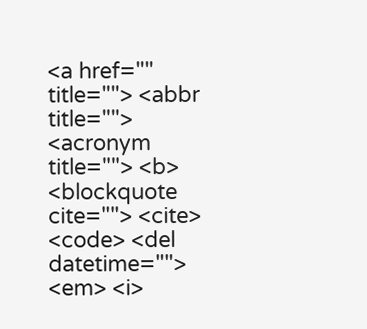<a href="" title=""> <abbr title=""> <acronym title=""> <b> <blockquote cite=""> <cite> <code> <del datetime=""> <em> <i>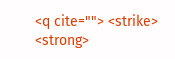<q cite=""> <strike> <strong>